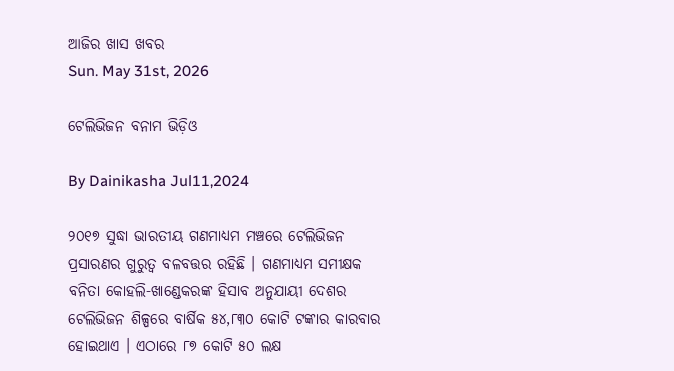ଆଜିର ଖାସ ଖବର
Sun. May 31st, 2026

ଟେଲିଭିଜନ ବନାମ ଭିଡ଼ିଓ

By Dainikasha Jul11,2024

୨୦୧୭ ସୁଦ୍ଧା ଭାରତୀୟ ଗଣମାଧ୍ୟମ ମଞ୍ଚରେ ଟେଲିଭିଜନ ପ୍ରସାରଣର ଗୁରୁତ୍ୱ ବଳବତ୍ତର ରହିଛି । ଗଣମାଧ୍ୟମ ସମୀକ୍ଷକ ବନିତା କୋହଲି-ଖାଣ୍ଡେକରଙ୍କ ହିସାବ ଅନୁଯାୟୀ ଦେଶର ଟେଲିଭିଜନ ଶିଳ୍ପରେ ବାର୍ଷିକ ୫୪,୮୩୦ କୋଟି ଟଙ୍କାର କାରବାର ହୋଇଥାଏ । ଏଠାରେ ୮୭ କୋଟି ୫୦ ଲକ୍ଷ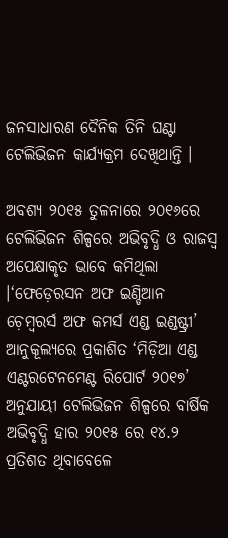ଜନସାଧାରଣ ଦୈନିକ ତିନି ଘଣ୍ଟା ଟେଲିଭିଜନ କାର୍ଯ୍ୟକ୍ରମ ଦେଖିଥାନ୍ତି ।

ଅବଶ୍ୟ ୨୦୧୫ ତୁଳନାରେ ୨୦୧୬ରେ ଟେଲିଭିଜନ ଶିଳ୍ପରେ ଅଭିବୃଦ୍ଧି ଓ ରାଜସ୍ୱ ଅପେକ୍ଷାକୃତ ଭାବେ କମିଥିଲା ।‘ଫେଡ଼େରସନ ଅଫ ଇଣ୍ଡିଆନ ଚ଼େମ୍ୱରର୍ସ ଅଫ କମର୍ସ ଏଣ୍ଡ ଇଣ୍ଡଷ୍ଟ୍ରୀ’ ଆନୁକୂଲ୍ୟରେ ପ୍ରକାଶିତ ‘ମିଡ଼ିଆ ଏଣ୍ଡ ଏଣ୍ଟରଟେନମେଣ୍ଟ ରିପୋର୍ଟ ୨୦୧୭’ ଅନୁଯାୟୀ ଟେଲିଭିଜନ ଶିଳ୍ପରେ ବାର୍ଷିକ ଅଭିବୃଦ୍ଧି ହାର ୨୦୧୫ ରେ ୧୪.୨ ପ୍ରତିଶତ ଥିବାବେଳେ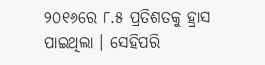୨୦୧୬ରେ ୮.୫ ପ୍ରତିଶତକୁ ହ୍ରାସ ପାଇଥିଲା । ସେହିପରି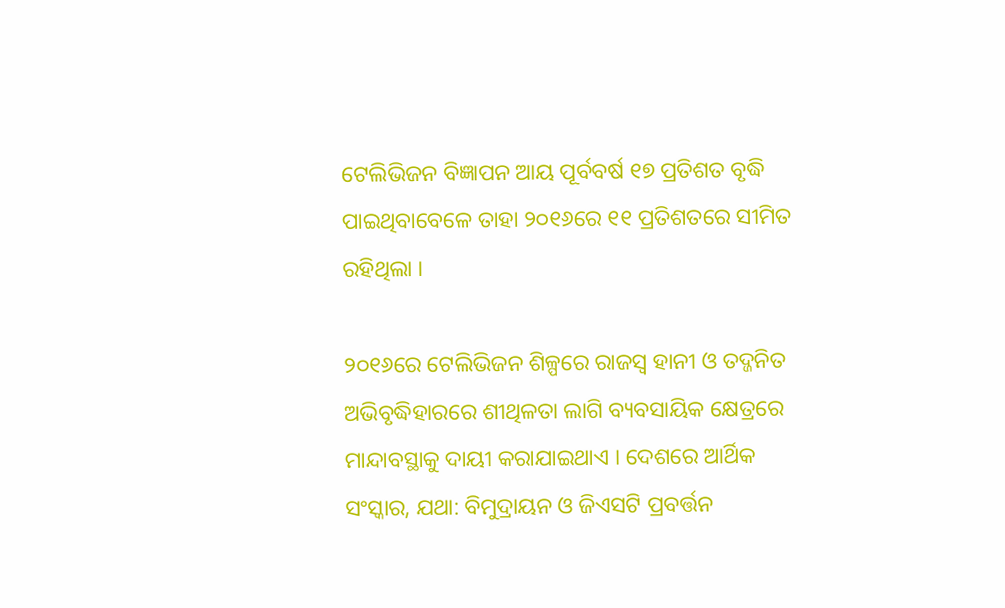ଟେଲିଭିଜନ ବିଜ୍ଞାପନ ଆୟ ପୂର୍ବବର୍ଷ ୧୭ ପ୍ରତିଶତ ବୃଦ୍ଧି ପାଇଥିବାବେଳେ ତାହା ୨୦୧୬ରେ ୧୧ ପ୍ରତିଶତରେ ସୀମିତ ରହିଥିଲା ।

୨୦୧୬ରେ ଟେଲିଭିଜନ ଶିଳ୍ପରେ ରାଜସ୍ୱ ହାନୀ ଓ ତଦ୍ଜନିତ ଅଭିବୃଦ୍ଧିହାରରେ ଶୀଥିଳତା ଲାଗି ବ୍ୟବସାୟିକ କ୍ଷେତ୍ରରେ ମାନ୍ଦାବସ୍ଥାକୁ ଦାୟୀ କରାଯାଇଥାଏ । ଦେଶରେ ଆର୍ଥିକ ସଂସ୍କାର, ଯଥା: ବିମୁଦ୍ରାୟନ ଓ ଜିଏସଟି ପ୍ରବର୍ତ୍ତନ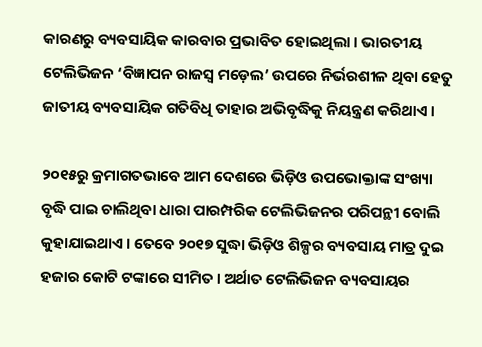କାରଣରୁ ବ୍ୟବସାୟିକ କାରବାର ପ୍ରଭାବିତ ହୋଇଥିଲା । ଭାରତୀୟ ଟେଲିଭିଜନ ‘ବିଜ୍ଞାପନ ରାଜସ୍ୱ ମଡ଼େଲ’ ଉପରେ ନିର୍ଭରଶୀଳ ଥିବା ହେତୁ ଜାତୀୟ ବ୍ୟବସାୟିକ ଗତିବିଧି ତାହାର ଅଭିବୃଦ୍ଧିକୁ ନିୟନ୍ତ୍ରଣ କରିଥାଏ ।

୨୦୧୫ରୁ କ୍ରମାଗତଭାବେ ଆମ ଦେଶରେ ଭିଡ଼ିଓ ଉପଭୋକ୍ତାଙ୍କ ସଂଖ୍ୟା ବୃଦ୍ଧି ପାଇ ଚାଲିଥିବା ଧାରା ପାରମ୍ପରିକ ଟେଲିଭିଜନର ପରିପନ୍ଥୀ ବୋଲି କୁହାଯାଇଥାଏ । ତେବେ ୨୦୧୭ ସୁଦ୍ଧା ଭିଡ଼ିଓ ଶିଳ୍ପର ବ୍ୟବସାୟ ମାତ୍ର ଦୁଇ ହଜାର କୋଟି ଟଙ୍କାରେ ସୀମିତ । ଅର୍ଥାତ ଟେଲିଭିଜନ ବ୍ୟବସାୟର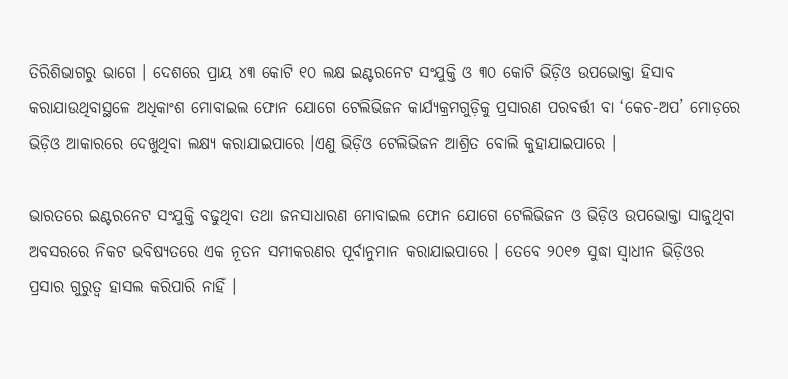ତିରିଶିଭାଗରୁ ଭାଗେ । ଦେଶରେ ପ୍ରାୟ ୪୩ କୋଟି ୧୦ ଲକ୍ଷ ଇଣ୍ଟରନେଟ ସଂଯୁକ୍ତି ଓ ୩୦ କୋଟି ଭିଡ଼ିଓ ଉପଭୋକ୍ତା ହିସାବ କରାଯାଉଥିବାସ୍ଥଳେ ଅଧିକାଂଶ ମୋବାଇଲ ଫୋନ ଯୋଗେ ଟେଲିଭିଜନ କାର୍ଯ୍ୟକ୍ରମଗୁଡ଼ିକୁ ପ୍ରସାରଣ ପରବର୍ତ୍ତୀ ବା ‘କେଚ-ଅପ’ ମୋଡ଼ରେ ଭିଡ଼ିଓ ଆକାରରେ ଦେଖୁଥିବା ଲକ୍ଷ୍ୟ କରାଯାଇପାରେ ।ଏଣୁ ଭିଡ଼ିଓ ଟେଲିଭିଜନ ଆଶ୍ରିତ ବୋଲି କୁହାଯାଇପାରେ ।

ଭାରତରେ ଇଣ୍ଟରନେଟ ସଂଯୁକ୍ତି ବଢୁଥିବା ତଥା ଜନସାଧାରଣ ମୋବାଇଲ ଫୋନ ଯୋଗେ ଟେଲିଭିଜନ ଓ ଭିଡ଼ିଓ ଉପଭୋକ୍ତା ସାଜୁଥିବା ଅବସରରେ ନିକଟ ଭବିଷ୍ୟତରେ ଏକ ନୂତନ ସମୀକରଣର ପୂର୍ବାନୁମାନ କରାଯାଇପାରେ । ତେବେ ୨୦୧୭ ସୁଦ୍ଧା ସ୍ୱାଧୀନ ଭିଡ଼ିଓର ପ୍ରସାର ଗୁରୁତ୍ୱ ହାସଲ କରିପାରି ନାହିଁ ।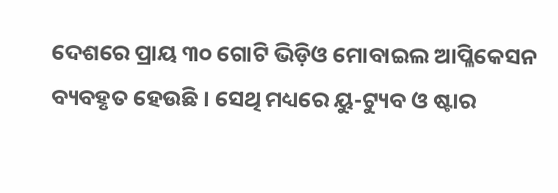ଦେଶରେ ପ୍ରାୟ ୩୦ ଗୋଟି ଭିଡ଼ିଓ ମୋବାଇଲ ଆପ୍ଳିକେସନ ବ୍ୟବହୃତ ହେଉଛି । ସେଥି ମଧ୍ୟରେ ୟୁ-ଟ୍ୟୁବ ଓ ଷ୍ଟାର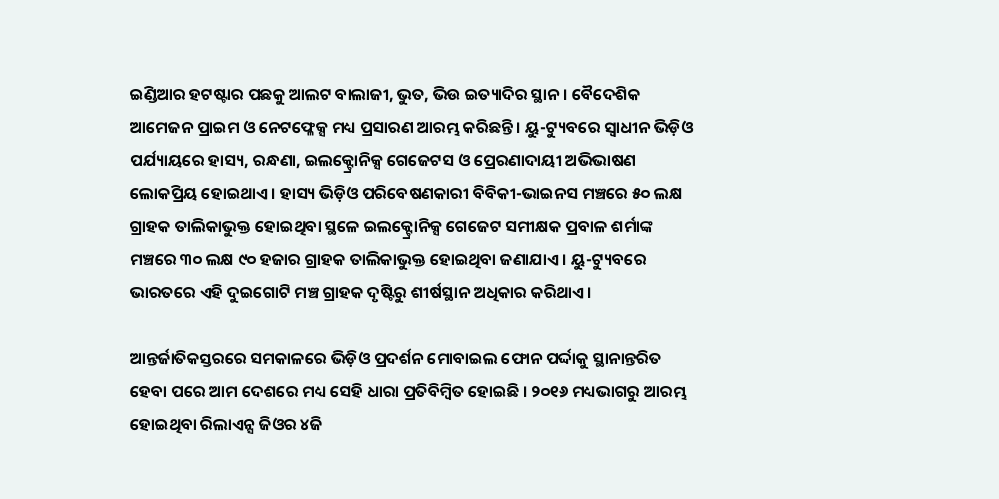ଇଣ୍ଡିଆର ହଟଷ୍ଟାର ପଛକୁ ଆଲଟ ବାଲାଜୀ, ଭୁତ, ଭିଉ ଇତ୍ୟାଦିର ସ୍ଥାନ। ବୈଦେଶିକ ଆମେଜନ ପ୍ରାଇମ ଓ ନେଟଫ୍ଳେକ୍ସ ମଧ୍ୟ ପ୍ରସାରଣ ଆରମ୍ଭ କରିଛନ୍ତି । ୟୁ-ଟ୍ୟୁବରେ ସ୍ୱାଧୀନ ଭିଡ଼ିଓ ପର୍ଯ୍ୟାୟରେ ହାସ୍ୟ, ରନ୍ଧଣା, ଇଲକ୍ଟ୍ରୋନିକ୍ସ ଗେଜେଟସ ଓ ପ୍ରେରଣାଦାୟୀ ଅଭିଭାଷଣ ଲୋକପ୍ରିୟ ହୋଇଥାଏ । ହାସ୍ୟ ଭିଡ଼ିଓ ପରିବେଷଣକାରୀ ବିବିକୀ-ଭାଇନସ ମଞ୍ଚରେ ୫୦ ଲକ୍ଷ ଗ୍ରାହକ ତାଲିକାଭୁକ୍ତ ହୋଇଥିବା ସ୍ଥଳେ ଇଲକ୍ଟ୍ରୋନିକ୍ସ ଗେଜେଟ ସମୀକ୍ଷକ ପ୍ରବାଳ ଶର୍ମାଙ୍କ ମଞ୍ଚରେ ୩୦ ଲକ୍ଷ ୯୦ ହଜାର ଗ୍ରାହକ ତାଲିକାଭୁକ୍ତ ହୋଇଥିବା ଜଣାଯାଏ । ୟୁ-ଟ୍ୟୁବରେ ଭାରତରେ ଏହି ଦୁଇଗୋଟି ମଞ୍ଚ ଗ୍ରାହକ ଦୃଷ୍ଟିରୁ ଶୀର୍ଷସ୍ଥାନ ଅଧିକାର କରିଥାଏ ।

ଆନ୍ତର୍ଜାତିକସ୍ତରରେ ସମକାଳରେ ଭିଡ଼ିଓ ପ୍ରଦର୍ଶନ ମୋବାଇଲ ଫୋନ ପର୍ଦ୍ଦାକୁ ସ୍ଥାନାନ୍ତରିତ ହେବା ପରେ ଆମ ଦେଶରେ ମଧ୍ୟ ସେହି ଧାରା ପ୍ରତିବିମ୍ୱିତ ହୋଇଛି । ୨୦୧୬ ମଧ୍ୟଭାଗରୁ ଆରମ୍ଭ ହୋଇଥିବା ରିଲାଏନ୍ସ ଜିଓର ୪ଜି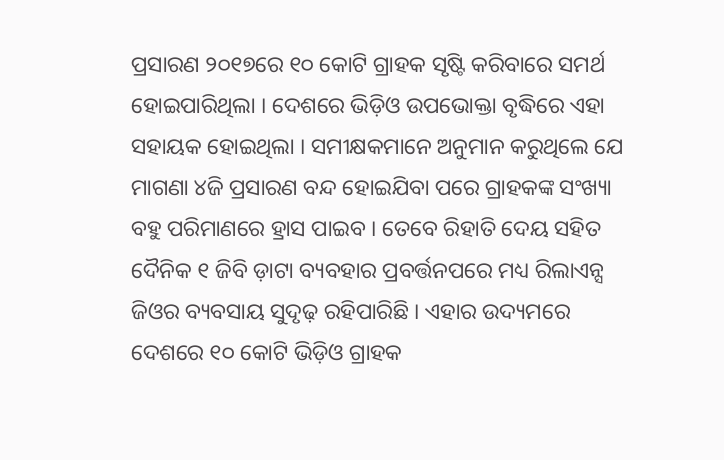ପ୍ରସାରଣ ୨୦୧୭ରେ ୧୦ କୋଟି ଗ୍ରାହକ ସୃଷ୍ଟି କରିବାରେ ସମର୍ଥ ହୋଇପାରିଥିଲା । ଦେଶରେ ଭିଡ଼ିଓ ଉପଭୋକ୍ତା ବୃଦ୍ଧିରେ ଏହା ସହାୟକ ହୋଇଥିଲା । ସମୀକ୍ଷକମାନେ ଅନୁମାନ କରୁଥିଲେ ଯେ ମାଗଣା ୪ଜି ପ୍ରସାରଣ ବନ୍ଦ ହୋଇଯିବା ପରେ ଗ୍ରାହକଙ୍କ ସଂଖ୍ୟା ବହୁ ପରିମାଣରେ ହ୍ରାସ ପାଇବ । ତେବେ ରିହାତି ଦେୟ ସହିତ ଦୈନିକ ୧ ଜିବି ଡ଼ାଟା ବ୍ୟବହାର ପ୍ରବର୍ତ୍ତନପରେ ମଧ୍ୟ ରିଲାଏନ୍ସ ଜିଓର ବ୍ୟବସାୟ ସୁଦୃଢ଼ ରହିପାରିଛି । ଏହାର ଉଦ୍ୟମରେ ଦେଶରେ ୧୦ କୋଟି ଭିଡ଼ିଓ ଗ୍ରାହକ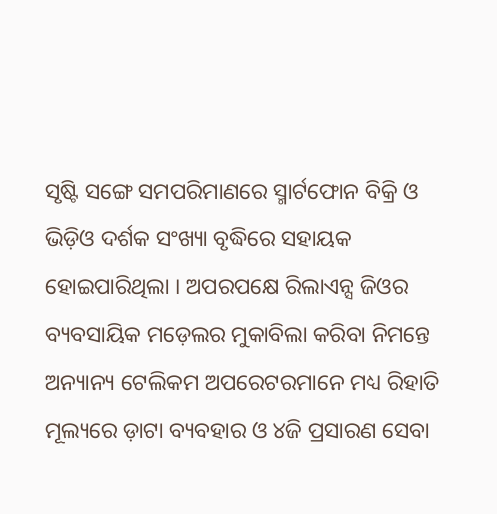ସୃଷ୍ଟି ସଙ୍ଗେ ସମପରିମାଣରେ ସ୍ମାର୍ଟଫୋନ ବିକ୍ରି ଓ ଭିଡ଼ିଓ ଦର୍ଶକ ସଂଖ୍ୟା ବୃଦ୍ଧିରେ ସହାୟକ ହୋଇପାରିଥିଲା । ଅପରପକ୍ଷେ ରିଲାଏନ୍ସ ଜିଓର ବ୍ୟବସାୟିକ ମଡ଼େଲର ମୁକାବିଲା କରିବା ନିମନ୍ତେ ଅନ୍ୟାନ୍ୟ ଟେଲିକମ ଅପରେଟରମାନେ ମଧ୍ୟ ରିହାତି ମୂଲ୍ୟରେ ଡ଼ାଟା ବ୍ୟବହାର ଓ ୪ଜି ପ୍ରସାରଣ ସେବା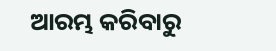ଆରମ୍ଭ କରିବାରୁ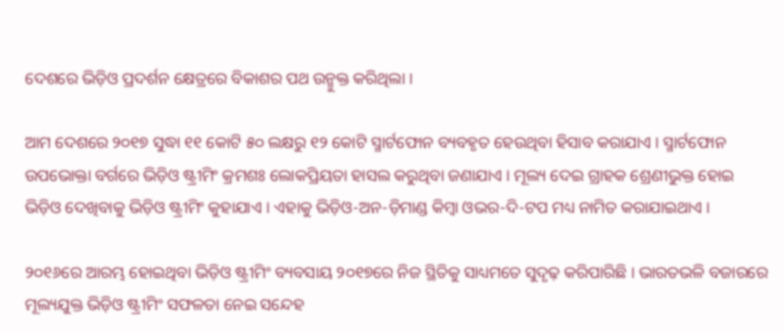ଦେଶରେ ଭିଡ଼ିଓ ପ୍ରଦର୍ଶନ କ୍ଷେତ୍ରରେ ବିକାଶର ପଥ ଉନ୍ମୁକ୍ତ କରିଥିଲା ।

ଆମ ଦେଶରେ ୨୦୧୭ ସୁଦ୍ଧା ୧୧ କୋଟି ୫୦ ଲକ୍ଷରୁ ୧୨ କୋଟି ସ୍ମାର୍ଟଫୋନ ବ୍ୟବହୃତ ହେଉଥିବା ହିସାବ କରାଯାଏ । ସ୍ମାର୍ଟଫୋନ ଉପଭୋକ୍ତା ବର୍ଗରେ ଭିଡ଼ିଓ ଷ୍ଟ୍ରୀମିଂ କ୍ରମଶଃ ଲୋକପ୍ରିୟତା ହାସଲ କରୁଥିବା ଜଣାଯାଏ । ମୂଲ୍ୟ ଦେଇ ଗ୍ରାହକ ଶ୍ରେଣୀଭୁକ୍ତ ହୋଇ ଭିଡ଼ିଓ ଦେଖିବାକୁ ଭିଡ଼ିଓ ଷ୍ଟ୍ରୀମିଂ କୁହାଯାଏ । ଏହାକୁ ଭିଡ଼ିଓ-ଅନ-ଡ଼ିମାଣ୍ଡ କିମ୍ୱା ଓଭର-ଦି-ଟପ ମଧ୍ୟ ନାମିତ କରାଯାଇଥାଏ ।

୨୦୧୬ରେ ଆରମ୍ଭ ହୋଇଥିବା ଭିଡ଼ିଓ ଷ୍ଟ୍ରୀମିଂ ବ୍ୟବସାୟ ୨୦୧୭ରେ ନିଜ ସ୍ଥିତିକୁ ସାଧ୍ୟମତେ ସୁଦୃଢ଼ କରିପାରିଛି । ଭାରତଭଳି ବଜାରରେ ମୂଲ୍ୟଯୁକ୍ତ ଭିଡ଼ିଓ ଷ୍ଟ୍ରୀମିଂ ସଫଳତା ନେଇ ସନ୍ଦେହ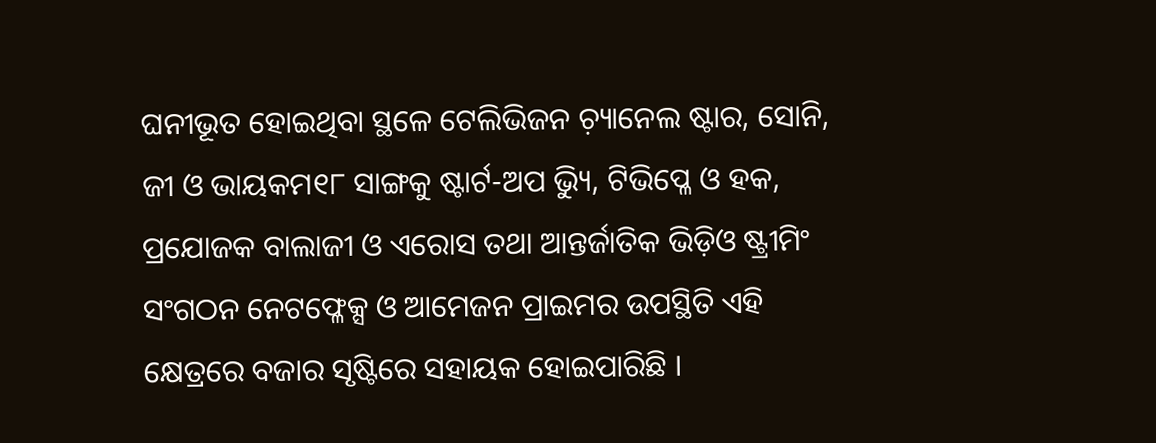ଘନୀଭୂତ ହୋଇଥିବା ସ୍ଥଳେ ଟେଲିଭିଜନ ଚ଼୍ୟାନେଲ ଷ୍ଟାର, ସୋନି, ଜୀ ଓ ଭାୟକମ୧୮ ସାଙ୍ଗକୁ ଷ୍ଟାର୍ଟ-ଅପ ଭ୍ୟିୁ, ଟିଭିପ୍ଳେ ଓ ହକ, ପ୍ରଯୋଜକ ବାଲାଜୀ ଓ ଏରୋସ ତଥା ଆନ୍ତର୍ଜାତିକ ଭିଡ଼ିଓ ଷ୍ଟ୍ରୀମିଂ ସଂଗଠନ ନେଟଫ୍ଳେକ୍ସ ଓ ଆମେଜନ ପ୍ରାଇମର ଉପସ୍ଥିତି ଏହି କ୍ଷେତ୍ରରେ ବଜାର ସୃଷ୍ଟିରେ ସହାୟକ ହୋଇପାରିଛି ।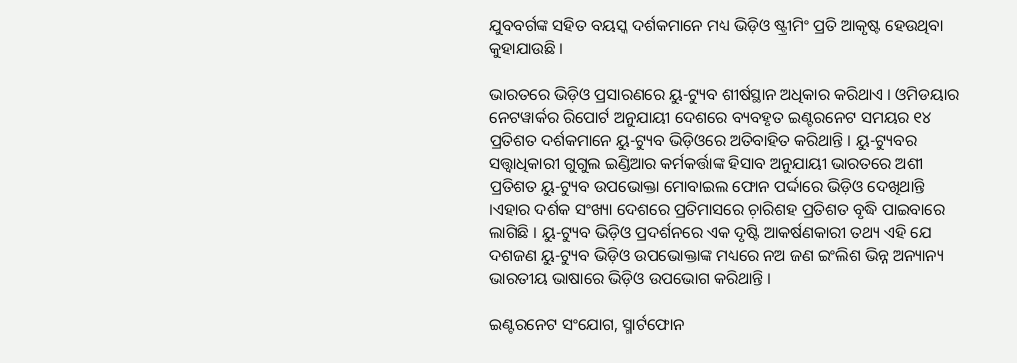ଯୁବବର୍ଗଙ୍କ ସହିତ ବୟସ୍କ ଦର୍ଶକମାନେ ମଧ୍ୟ ଭିଡ଼ିଓ ଷ୍ଟ୍ରୀମିଂ ପ୍ରତି ଆକୃଷ୍ଟ ହେଉଥିବା କୁହାଯାଉଛି ।

ଭାରତରେ ଭିଡ଼ିଓ ପ୍ରସାରଣରେ ୟୁ-ଟ୍ୟୁବ ଶୀର୍ଷସ୍ଥାନ ଅଧିକାର କରିଥାଏ । ଓମିଡୟାର ନେଟୱାର୍କର ରିପୋର୍ଟ ଅନୁଯାୟୀ ଦେଶରେ ବ୍ୟବହୃତ ଇଣ୍ଟରନେଟ ସମୟର ୧୪ ପ୍ରତିଶତ ଦର୍ଶକମାନେ ୟୁ-ଟ୍ୟୁବ ଭିଡ଼ିଓରେ ଅତିବାହିତ କରିଥାନ୍ତି । ୟୁ-ଟ୍ୟୁବର ସତ୍ତ୍ୱାଧିକାରୀ ଗୁଗୁଲ ଇଣ୍ଡିଆର କର୍ମକର୍ତ୍ତାଙ୍କ ହିସାବ ଅନୁଯାୟୀ ଭାରତରେ ଅଶୀ ପ୍ରତିଶତ ୟୁ-ଟ୍ୟୁବ ଉପଭୋକ୍ତା ମୋବାଇଲ ଫୋନ ପର୍ଦ୍ଦାରେ ଭିଡ଼ିଓ ଦେଖିଥାନ୍ତି ।ଏହାର ଦର୍ଶକ ସଂଖ୍ୟା ଦେଶରେ ପ୍ରତିମାସରେ ଚ଼ାରିଶହ ପ୍ରତିଶତ ବୃଦ୍ଧି ପାଇବାରେ ଲାଗିଛି । ୟୁ-ଟ୍ୟୁବ ଭିଡ଼ିଓ ପ୍ରଦର୍ଶନରେ ଏକ ଦୃଷ୍ଟି ଆକର୍ଷଣକାରୀ ତଥ୍ୟ ଏହି ଯେ ଦଶଜଣ ୟୁ-ଟ୍ୟୁବ ଭିଡ଼ିଓ ଉପଭୋକ୍ତାଙ୍କ ମଧ୍ୟରେ ନଅ ଜଣ ଇଂଲିଶ ଭିନ୍ନ ଅନ୍ୟାନ୍ୟ ଭାରତୀୟ ଭାଷାରେ ଭିଡ଼ିଓ ଉପଭୋଗ କରିଥାନ୍ତି ।

ଇଣ୍ଟରନେଟ ସଂଯୋଗ, ସ୍ମାର୍ଟଫୋନ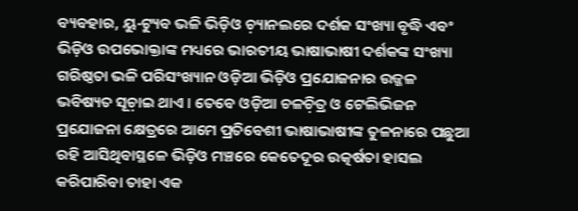ବ୍ୟବହାର, ୟୁ-ଟ୍ୟୁବ ଭଳି ଭିଡ଼ିଓ ଚ଼୍ୟାନଲରେ ଦର୍ଶକ ସଂଖ୍ୟା ବୃଦ୍ଧି ଏବଂ ଭିଡ଼ିଓ ଉପଭୋକ୍ତାଙ୍କ ମଧ୍ୟରେ ଭାରତୀୟ ଭାଷାଭାଷୀ ଦର୍ଶକଙ୍କ ସଂଖ୍ୟା ଗରିଷ୍ଠତା ଭଳି ପରିସଂଖ୍ୟାନ ଓଡ଼ିଆ ଭିଡ଼ିଓ ପ୍ରଯୋଜନାର ଉଜ୍ଜଳ ଭବିଷ୍ୟତ ସୂଚ଼ାଇ ଥାଏ । ତେବେ ଓଡ଼ିଆ ଚଳଚ଼ିତ୍ର ଓ ଟେଲିଭିଜନ ପ୍ରଯୋଜନା କ୍ଷେତ୍ରରେ ଆମେ ପ୍ରତିବେଶୀ ଭାଷାଭାଷୀଙ୍କ ତୁଳନାରେ ପଛୁଆ ରହି ଆସିଥିବାସ୍ଥଳେ ଭିଡ଼ିଓ ମଞ୍ଚରେ କେତେଦୂର ଉତ୍କର୍ଷତା ହାସଲ କରିପାରିବା ତାହା ଏକ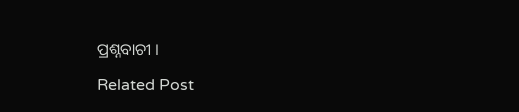ପ୍ରଶ୍ନବାଚୀ ।

Related Post